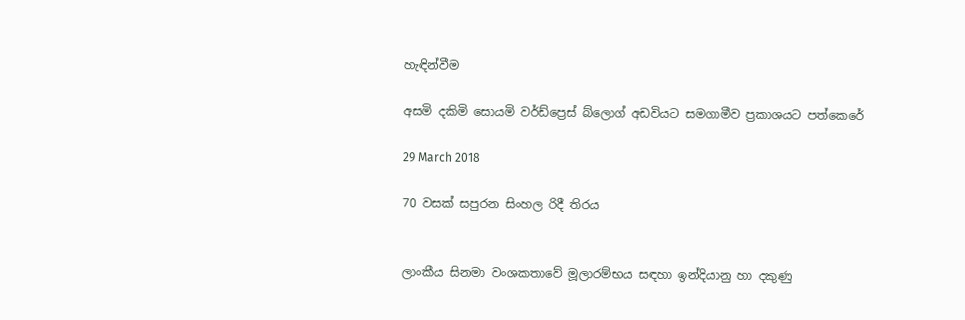හැඳින්වීම

අසමි දකිමි සොයමි වර්ඩ්ප්‍රෙස් බ්ලොග් අඩවියට සමගාමීව ප්‍රකාශයට පත්කෙරේ

29 March 2018

70 වසක් සපුරන සිංහල රිදී තිරය


ලාංකීය සිනමා වංශකතාවේ මූලාරම්භය සඳහා ඉන්දියානු හා දකුණු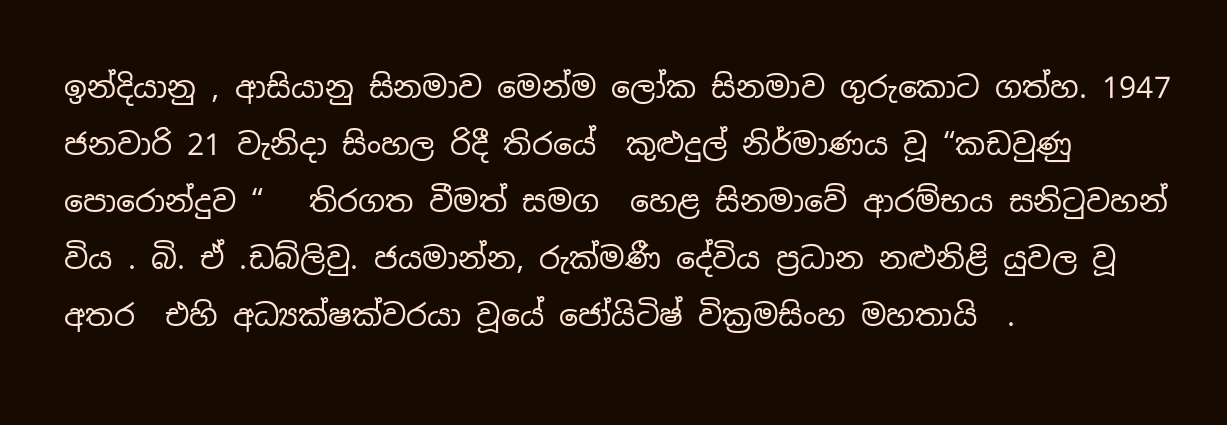ඉන්දියානු , ආසියානු සිනමාව මෙන්ම ලෝක සිනමාව ගුරුකොට ගත්හ. 1947  ජනවාරි 21 වැනිදා සිංහල රිදී තිරයේ  කුළුදුල් නිර්මාණය වූ “කඩවුණු  පොරොන්දුව “   තිරගත වීමත් සමග  හෙළ සිනමාවේ ආරම්භය සනිටුවහන් විය . බි. ඒ .ඩබ්ලිවු. ජයමාන්න, රුක්මණී දේවිය ප්‍රධාන නළුනිළි යුවල වූ අතර  එහි අධ්‍යක්ෂක්වරයා වූයේ ජෝයිටිෂ් වික්‍රමසිංහ මහතායි  .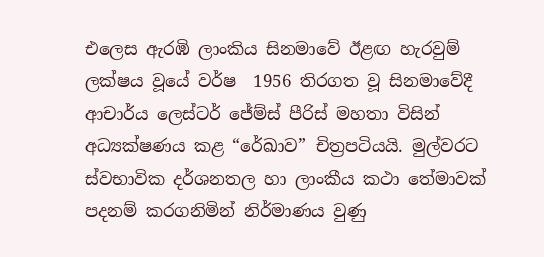එලෙස ඇරඹි ලාංකිය සිනමාවේ ඊළඟ හැරවුම් ලක්ෂය වූයේ වර්ෂ  1956 තිරගත වූ සිනමාවේදී ආචාර්ය ලෙස්ටර් ජේම්ස් පීරිස් මහතා විසින් අධ්‍යක්ෂණය කළ “රේඛාව” චිත්‍රපටියයි. මුල්වරට ස්වභාවික දර්ශනතල හා ලාංකීය කථා තේමාවක් පදනම් කරගනිමින් නිර්මාණය වුණු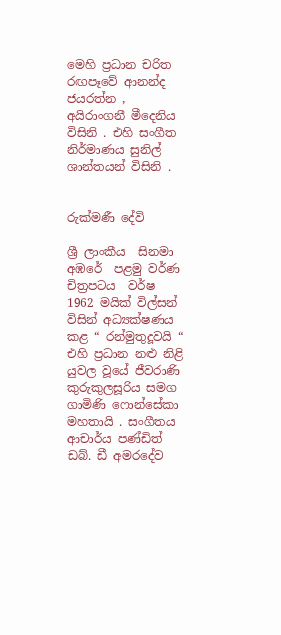මෙහි ප්‍රධාන චරිත රඟපෑවේ ආනන්ද ජයරත්න , අයිරාංගනී මීදෙනිය විසිනි . එහි සංගීත නිර්මාණය සුනිල් ශාන්තයන් විසිනි .


රුක්මණී දේවි

ශ්‍රී ලාංකීය  සිනමා  අඹරේ  පළමු වර්ණ චිත්‍රපටය  වර්ෂ 1962 මයික් විල්සන් විසින් අධ්‍යක්ෂණය කළ “ රන්මුතුදූවයි “  එහි ප්‍රධාන නළු නිළි යුවල වූයේ ජීවරාණි කුරුකුලසූරිය සමග ගාමිණි ෆොන්සේකා මහතායි . සංගීතය ආචාර්ය පණ්ඩිත් ඩබ්. ඩී අමරදේව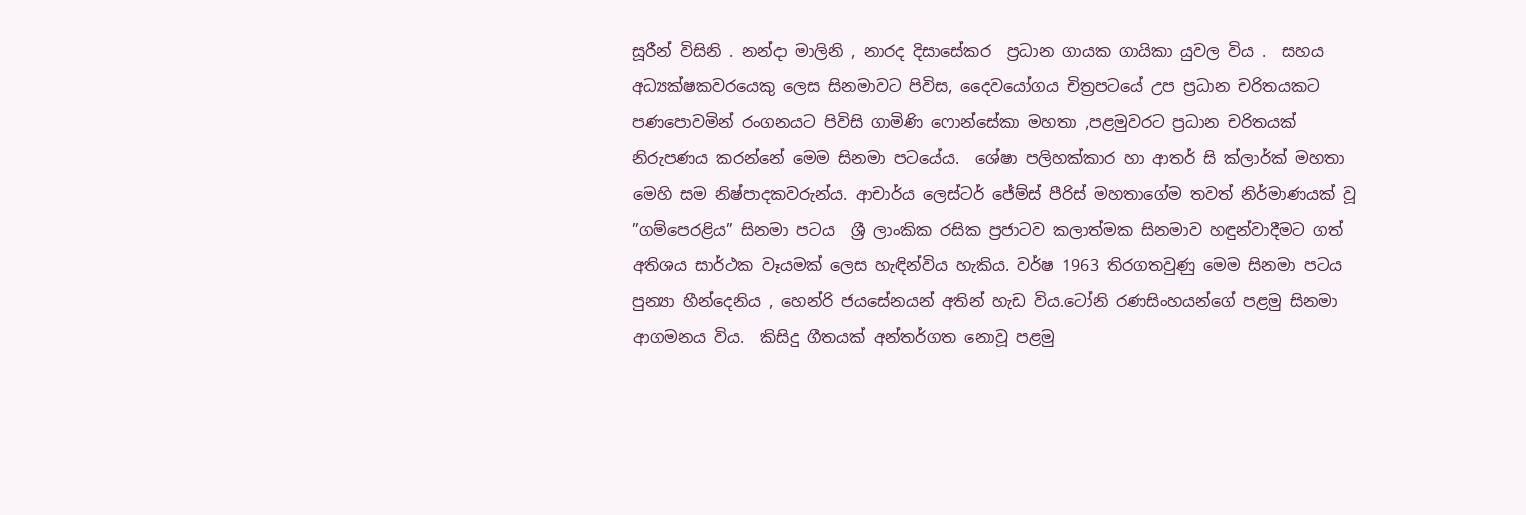සූරීන් විසිනි . නන්දා මාලිනි , නාරද දිසාසේකර  ප්‍රධාන ගායක ගායිකා යුවල විය .  සහය අධ්‍යක්ෂකවරයෙකු ලෙස සිනමාවට පිවිස, දෛවයෝගය චිත්‍රපටයේ උප ප්‍රධාන චරිතයකට පණපොවමින් රංගනයට පිවිසි ගාමිණි ෆොන්සේකා මහතා ,පළමුවරට ප්‍රධාන චරිතයක් නිරුපණය කරන්නේ මෙම සිනමා පටයේය.  ශේෂා පලිහක්කාර හා ආතර් සි ක්ලාර්ක් මහතා මෙහි සම නිෂ්පාදකවරුන්ය. ආචාර්ය ලෙස්ටර් ජේම්ස් පීරිස් මහතාගේම තවත් නිර්මාණයක් වූ ”ගම්පෙරළිය” සිනමා පටය  ශ්‍රී ලාංකික රසික ප්‍රජාටව කලාත්මක සිනමාව හඳුන්වාදීමට ගත් අතිශය සාර්ථක වෑයමක් ලෙස හැඳින්විය හැකිය. වර්ෂ 1963 තිරගතවුණු මෙම සිනමා පටය පුන්‍යා හීන්දෙනිය , හෙන්රි ජයසේනයන් අතින් හැඩ විය.ටෝනි රණසිංහයන්ගේ පළමු සිනමා ආගමනය විය.  කිසිදු ගීතයක් අන්තර්ගත නොවූ පළමු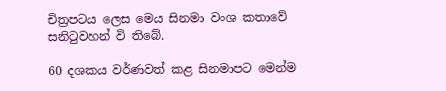චිත්‍රපටය ලෙස මෙය සිනමා වංශ කතාවේ සනිටුවහන් වි තිබේ.

60 දශකය වර්ණවත් කළ සිනමාපට මෙන්ම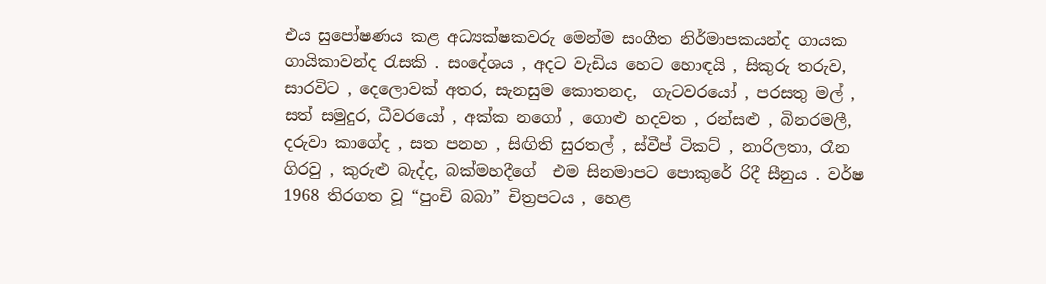එය සුපෝෂණය කළ අධ්‍යක්ෂකවරු මෙන්ම සංගීත නිර්මාපකයන්ද ගායක ගායිකාවන්ද රැසකි . සංදේශය , අදට වැඩිය හෙට හොඳයි , සිකුරු තරුව, සාරවිට , දෙලොවක් අතර, සැනසුම කොතනද,  ගැටවරයෝ , පරසතු මල් , සත් සමුදුර, ධීවරයෝ , අක්ක නගෝ , ගොළු හදවත , රන්සළු , බිනරමලී, දරුවා කාගේද , සත පනහ , සිඟිති සුරතල් , ස්වීප් ටිකට් , නාරිලතා, රෑන ගිරවු , කුරුළු බැද්ද, බක්මහදීගේ  එම සිනමාපට පොකුරේ රිදී සීනුය . වර්ෂ 1968 තිරගත වූ “පුංචි බබා” චිත්‍රපටය , හෙළ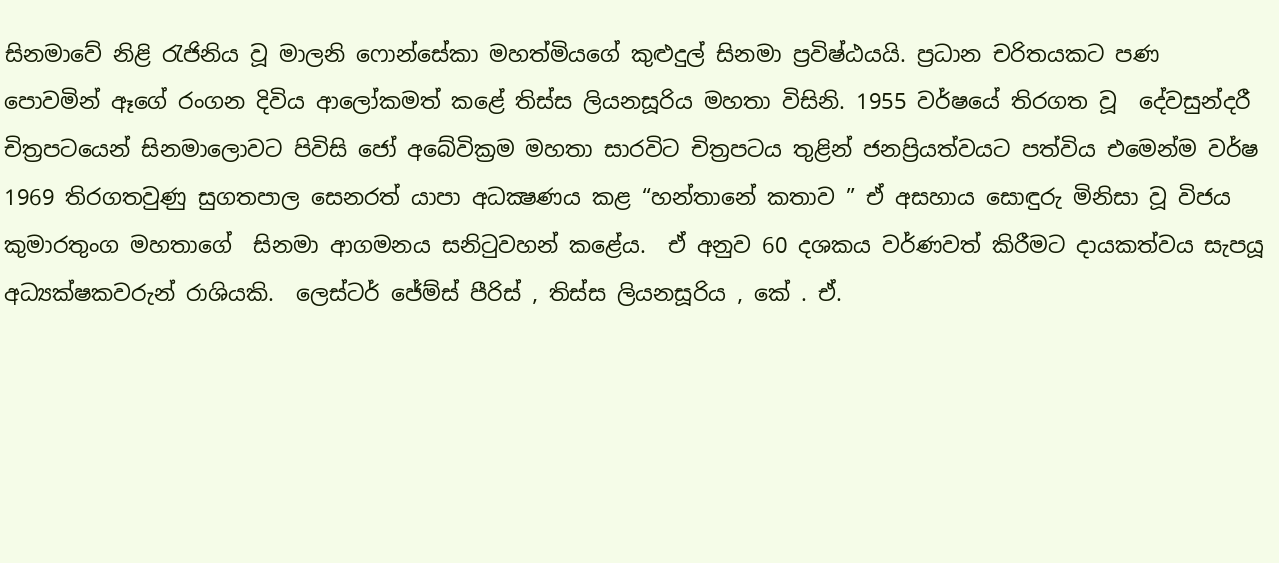සිනමාවේ නිළි රැජිනිය වූ මාලනි ෆොන්සේකා මහත්මියගේ කුළුදුල් සිනමා ප්‍රවිෂ්ඨයයි. ප්‍රධාන චරිතයකට පණ පොවමින් ඈගේ රංගන දිවිය ආලෝකමත් කළේ තිස්ස ලියනසූරිය මහතා විසිනි. 1955 වර්ෂයේ තිරගත වූ  දේවසුන්දරී  චිත්‍රපටයෙන් සිනමාලොවට පිවිසි ජෝ අබේවික්‍රම මහතා සාරවිට චිත්‍රපටය තුළින් ජනප්‍රියත්වයට පත්විය එමෙන්ම වර්ෂ 1969 තිරගතවුණු සුගතපාල සෙනරත් යාපා අධක්‍ෂණය කළ “හන්තානේ කතාව ” ඒ අසහාය සොඳුරු මිනිසා වූ විජය කුමාරතුංග මහතාගේ  සිනමා ආගමනය සනිටුවහන් කළේය.  ඒ අනුව 60 දශකය වර්ණවත් කිරීමට දායකත්වය සැපයූ අධ්‍යක්ෂකවරුන් රාශියකි.  ලෙස්ටර් ජේම්ස් පීරිස් , තිස්ස ලියනසූරිය , කේ . ඒ.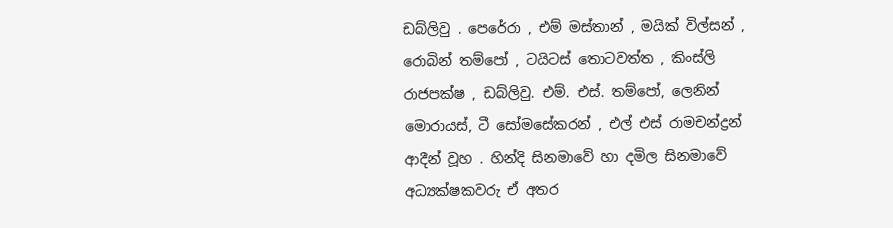ඩබ්ලිවු . පෙරේරා , එම් මස්තාන් , මයික් විල්සන් , රොබින් තම්පෝ , ටයිටස් තොටවත්ත , කිංස්ලි රාජපක්ෂ , ඩබ්ලිවු. එම්. එස්. තම්පෝ, ලෙනින් මොරායස්, ටී සෝමසේකරන් , එල් එස් රාමචන්ද්‍රන්   ආදීන් වූහ . හින්දි සිනමාවේ හා දමිල සිනමාවේ අධ්‍යක්ෂකවරු ඒ අතර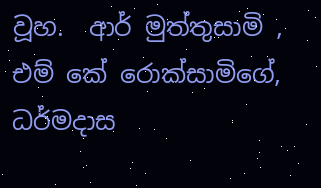වූහ.  ආර් මුත්තුසාමි ,  එම් කේ රොක්සාමිගේ, ධර්මදාස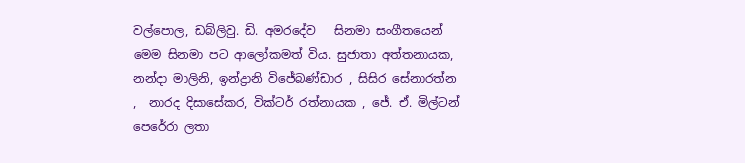වල්පොල, ඩබ්ලිවු. ඩි. අමරදේව   සිනමා සංගීතයෙන් මෙම සිනමා පට ආලෝකමත් විය. සුජාතා අත්තනායක, නන්දා මාලිනි, ඉන්ද්‍රානි විජේබණ්ඩාර , සිසිර සේනාරත්න ,  නාරද දිසාසේකර, වික්ටර් රත්නායක , ජේ. ඒ. මිල්ටන් පෙරේරා ලතා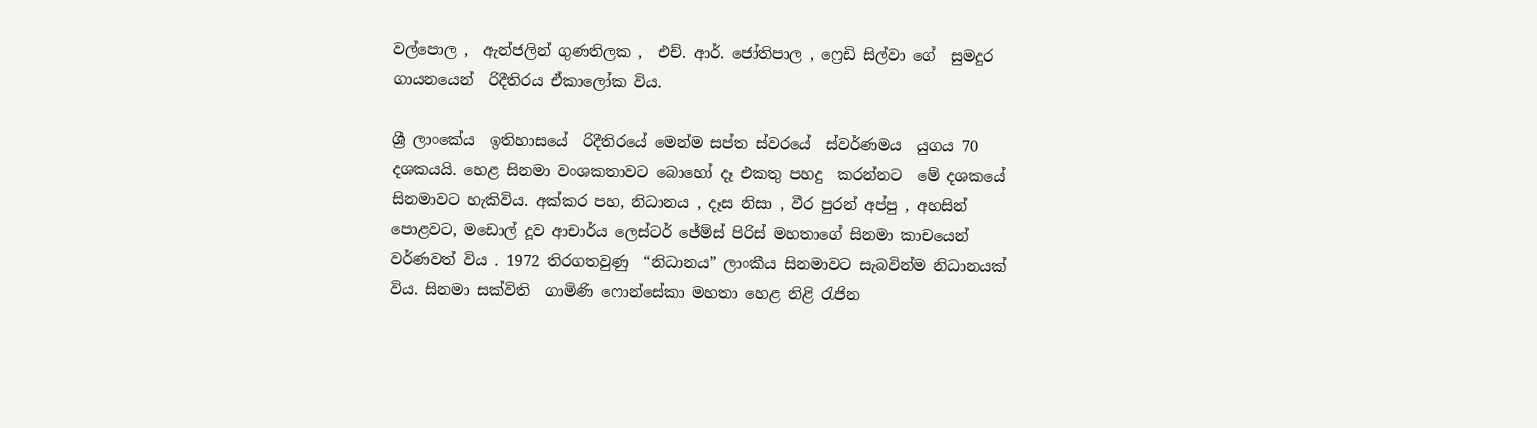වල්පොල ,  ඇන්ජලින් ගුණතිලක ,  එච්. ආර්. ජෝතිපාල , ෆ්‍රෙඩි සිල්වා ගේ  සුමදුර ගායනයෙන්  රිදීතිරය ඒකාලෝක විය.

ශ්‍රී ලාංකේය  ඉතිහාසයේ  රිදීතිරයේ මෙන්ම සප්ත ස්වරයේ  ස්වර්ණමය  යුගය 70 දශකයයි. හෙළ සිනමා වංශකතාවට බොහෝ දෑ එකතු පහදු  කරන්නට  මේ දශකයේ සිනමාවට හැකිවිය. අක්කර පහ, නිධානය , දෑස නිසා , වීර පුරන් අප්පු , අහසින් පොළවට, මඩොල් දූව ආචාර්ය ලෙස්ටර් ජේම්ස් පිරිස් මහතාගේ සිනමා කාචයෙන් වර්ණවත් විය . 1972 තිරගතවුණු  “නිධානය” ලාංකීය සිනමාවට සැබවින්ම නිධානයක් විය. සිනමා සක්විති  ගාමිණි ෆොන්සේකා මහතා හෙළ නිළි රැජින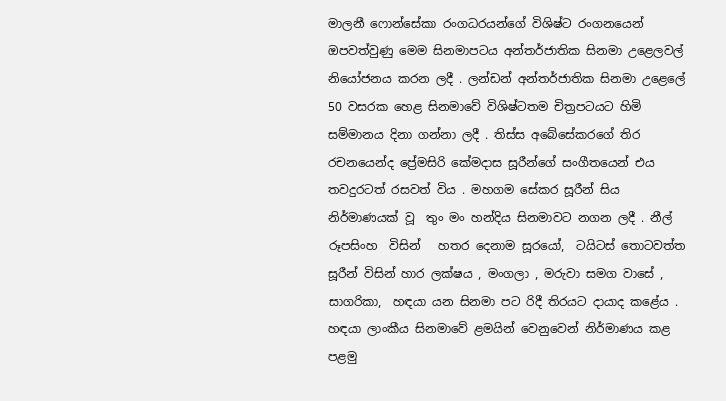මාලනී ෆොන්සේකා රංගධරයන්ගේ විශිෂ්ට රංගනයෙන් ඔපවත්වුණු මෙම සිනමාපටය අන්තර්ජාතික සිනමා උළෙලවල් නියෝජනය කරන ලදී . ලන්ඩන් අන්තර්ජාතික සිනමා උළෙලේ 50 වසරක හෙළ සිනමාවේ විශිෂ්ටතම චිත්‍රපටයට හිමි සම්මානය දිනා ගන්නා ලදී . තිස්ස අබේසේකරගේ තිර රචනයෙන්ද ප්‍රේමසිරි කේමදාස සූරීන්ගේ සංගීතයෙන් එය තවදුරටත් රසවත් විය . මහගම සේකර සූරීන් සිය  නිර්මාණයක් වූ  තුං මං හන්දිය සිනමාවට නගන ලදී . නීල් රූපසිංහ  විසින්   හතර දෙනාම සූරයෝ,  ටයිටස් තොටවත්ත සූරීන් විසින් හාර ලක්ෂය , මංගලා , මරුවා සමග වාසේ , සාගරිකා,  හඳයා යන සිනමා පට රිදී තිරයට දායාද කළේය . හඳයා ලාංකීය සිනමාවේ ළමයින් වෙනුවෙන් නිර්මාණය කළ පළමු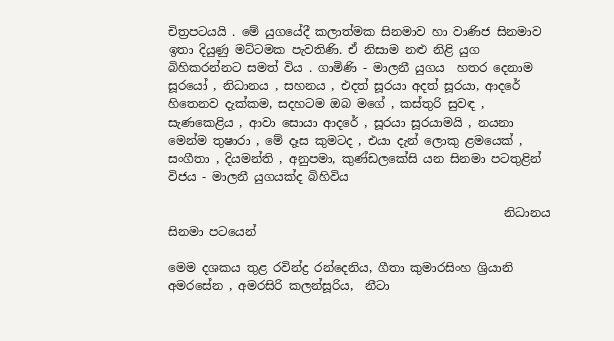චිත්‍රපටයයි . මේ යුගයේදී කලාත්මක සිනමාව හා වාණිජ සිනමාව ඉතා දියුණු මට්ටමක පැවතිණි. ඒ නිසාම නළු නිළි යුග බිහිකරන්නට සමත් විය . ගාමිණි - මාලනී යුගය  හතර දෙනාම සූරයෝ , නිධානය , සහනය , එදත් සූරයා අදත් සූරයා, ආදරේ හිතෙනව දැක්කම, සදහටම ඔබ මගේ , කස්තුරි සුවඳ , සැණකෙළිය , ආවා සොයා ආදරේ , සූරයා සූරයාමයි , නයනා මෙන්ම තුෂාරා , මේ දෑස කුමටද , එයා දැන් ලොකු ළමයෙක් , සංගීතා , දියමන්ති , අනුපමා, කුණ්ඩලකේසි යන සිනමා පටතුළින්  විජය - මාලනී යුගයක්ද බිහිවිය

                                                        නිධානය සිනමා පටයෙන්

මෙම දශකය තුළ රවින්ද්‍ර රන්දෙනිය, ගීතා කුමාරසිංහ ශ්‍රියානි අමරසේන , අමරසිරි කලන්සූරිය,  නීටා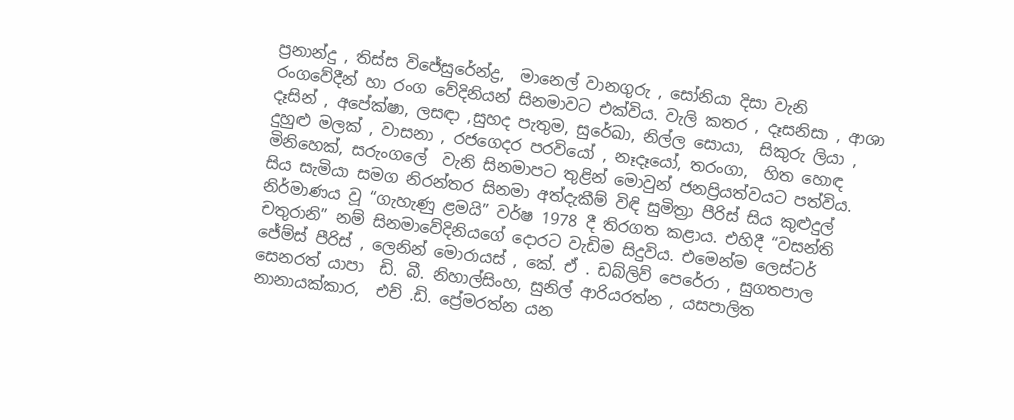ප්‍රනාන්දු , තිස්ස විජේසුරේන්ද්‍ර,  මානෙල් වානගුරු , සෝනියා දිසා වැනි රංගවේදීන් හා රංග වේදිනියන් සිනමාවට එක්විය. වැලි කතර , දෑසනිසා , ආශා දෑසින් , අපේක්ෂා, ලසඳා ,සුහද පැතුම, සුරේඛා, නිල්ල සොයා,  සිකුරු ලියා , දුහුළු මලක් , වාසනා , රජගෙදර පරවියෝ , නෑදෑයෝ, තරංගා,  හිත හොඳ මිනිහෙක්, සරුංගලේ  වැනි සිනමාපට තුළින් මොවුන් ජනප්‍රියත්වයට පත්විය. සිය සැමියා සමග නිරන්තර සිනමා අත්දැකීම් විඳි සුමිත්‍රා පීරිස් සිය කුළුදුල් නිර්මාණය වූ “ගැහැණු ළමයි” වර්ෂ 1978 දී තිරගත කළාය. එහිදී “වසන්ති චතුරානි” නම් සිනමාවේදිනියගේ දොරට වැඩිම සිදුවිය. එමෙන්ම ලෙස්ටර් ජේම්ස් පීරිස් , ලෙනින් මොරායස් , කේ. ඒ . ඩබ්ලිව් පෙරේරා , සුගතපාල සෙනරත් යාපා  ඩි. බී. නිහාල්සිංහ, සුනිල් ආරියරත්න , යසපාලිත නානායක්කාර,  එච් .ඩි. ප්‍රේමරත්න යන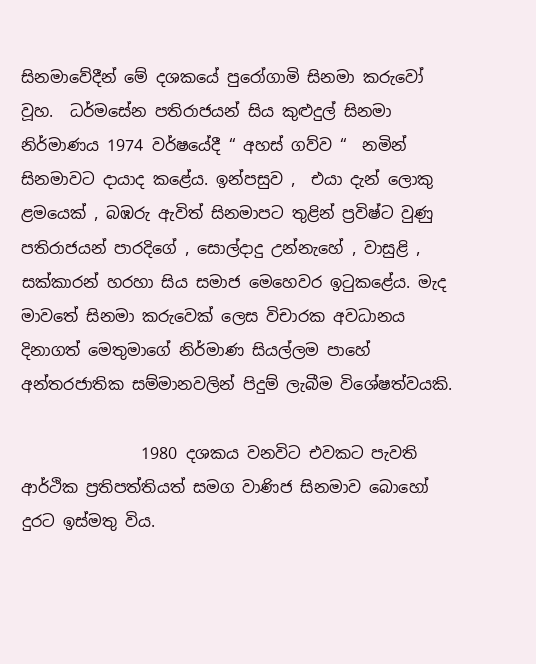සිනමාවේදීන් මේ දශකයේ පුරෝගාමි සිනමා කරුවෝ වූහ.  ධර්මසේන පතිරාජයන් සිය කුළුදුල් සිනමා නිර්මාණය 1974 වර්ෂයේදී “ අහස් ගව්ව “  නමින් සිනමාවට දායාද කළේය. ඉන්පසුව ,  එයා දැන් ලොකු ළමයෙක් , බඹරු ඇවිත් සිනමාපට තුළින් ප්‍රවිෂ්ට වුණු පතිරාජයන් පාරදිගේ , සොල්දාදු උන්නැහේ , වාසුළි , සක්කාරන් හරහා සිය සමාජ මෙහෙවර ඉටුකළේය. මැද මාවතේ සිනමා කරුවෙක් ලෙස විචාරක අවධානය දිනාගත් මෙතුමාගේ නිර්මාණ සියල්ලම පාහේ අන්තරජාතික සම්මානවලින් පිදුම් ලැබීම විශේෂත්වයකි.

               1980 දශකය වනවිට එවකට පැවති ආර්ථික ප්‍රතිපත්තියත් සමග වාණිජ සිනමාව බොහෝ දුරට ඉස්මතු විය.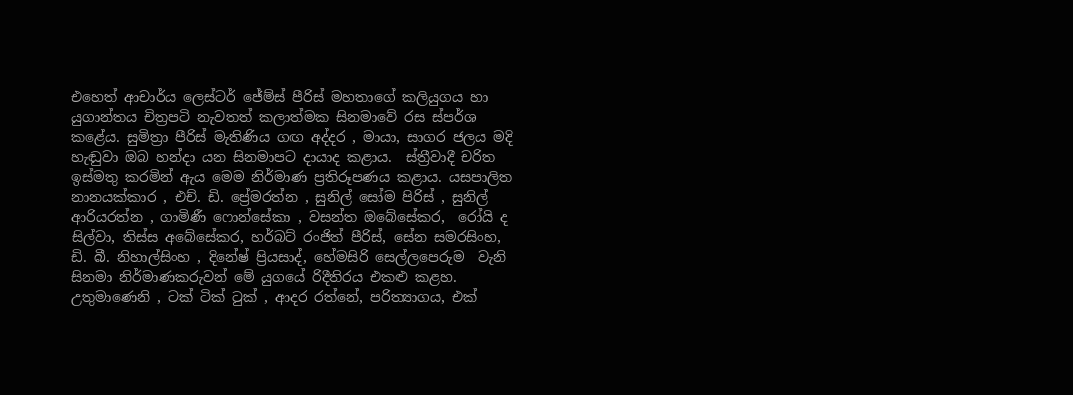එහෙත් ආචාර්ය ලෙස්ටර් ජේම්ස් පීරිස් මහතාගේ කලියුගය හා යුගාන්තය චිත්‍රපටි නැවතත් කලාත්මක සිනමාවේ රස ස්පර්ශ කළේය. සුමිත්‍රා පීරිස් මැතිණිය ගඟ අද්දර , මායා, සාගර ජලය මදි හැඬුවා ඔබ හන්දා යන සිනමාපට දායාද කළාය.  ස්ත්‍රීවාදී චරිත ඉස්මතු කරමින් ඇය මෙම නිර්මාණ ප්‍රතිරූපණය කළාය. යසපාලිත නානයක්කාර , එච්. ඩි. ප්‍රේමරත්න , සුනිල් සෝම පිරිස් , සුනිල් ආරියරත්න , ගාමිණී ෆොන්සේකා , වසන්ත ඔබේසේකර,  රෝයි ද සිල්වා, තිස්ස අබේසේකර, හර්බට් රංජිත් පීරිස්, සේන සමරසිංහ, ඩි. බී. නිහාල්සිංහ , දිනේෂ් ප්‍රියසාද්, හේමසිරි සෙල්ලපෙරුම  වැනි සිනමා නිර්මාණකරුවන් මේ යුගයේ රිදීතිරය එකළු කළහ. උතුමාණෙනි , ටක් ටික් ටුක් , ආදර රත්නේ, පරිත්‍යාගය, එක්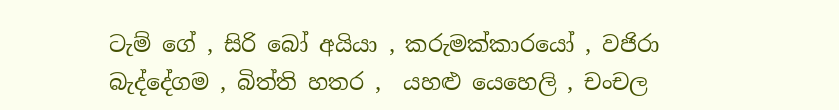ටැම් ගේ , සිරි බෝ අයියා , කරුමක්කාරයෝ , වජිරා බැද්දේගම , බිත්ති හතර ,  යහළු යෙහෙලි , චංචල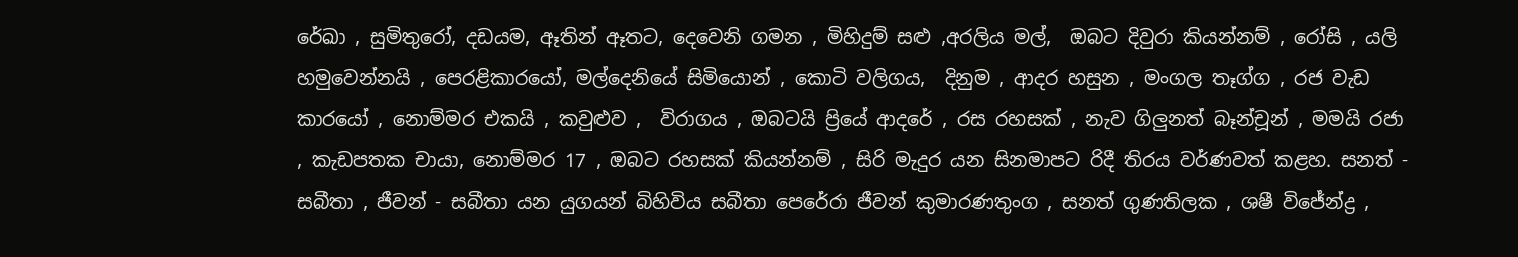රේඛා , සුමිතුරෝ, දඩයම, ඈතින් ඈතට, දෙවෙනි ගමන , මිහිදුම් සළු ,අරලිය මල්,  ඔබට දිවුරා කියන්නම් , රෝසි , යලි හමුවෙන්නයි , පෙරළිකාරයෝ, මල්දෙනියේ සිමියොන් , කොටි වලිගය,  දිනුම , ආදර හසුන , මංගල තෑග්ග , රජ වැඩ කාරයෝ , නොම්මර එකයි , කවුළුව ,  විරාගය , ඔබටයි ප්‍රියේ ආදරේ , රස රහසක් , නැව ගිලුනත් බෑන්චූන් , මමයි රජා , කැඩපතක චායා, නොම්මර 17 , ඔබට රහසක් කියන්නම් , සිරි මැදුර යන සිනමාපට රිදී තිරය වර්ණවත් කළහ. සනත් - සබීතා , ජීවන් - සබීතා යන යුගයන් බිහිවිය සබීතා පෙරේරා ජීවන් කුමාරණතුංග , සනත් ගුණතිලක , ශෂී විජේන්ද්‍ර ,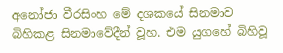අනෝජා වීරසිංහ මේ දශකයේ සිනමාව බිහිකළ සිනමාවේදීන් වූහ. එම යුගහේ බිහිවූ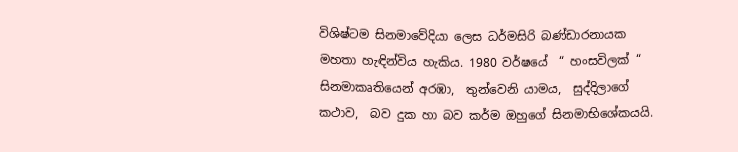විශිෂ්ටම සිනමාවේදියා ලෙස ධර්මසිරි බණ්ඩාරනායක මහතා හැඳින්විය හැකිය. 1980 වර්ෂයේ  “ හංසවිලක් “ සිනමාකෘතියෙන් අරඹා,  තුන්වෙනි යාමය,  සුද්දිලාගේ කථාව,  බව දුක හා බව කර්ම ඔහුගේ සිනමාභිශේකයයි.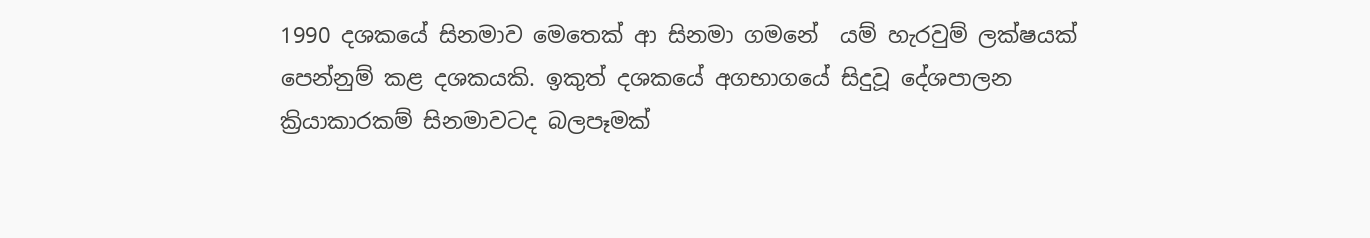1990 දශකයේ සිනමාව මෙතෙක් ආ සිනමා ගමනේ  යම් හැරවුම් ලක්ෂයක් පෙන්නුම් කළ දශකයකි. ඉකුත් දශකයේ අගභාගයේ සිදුවූ දේශපාලන ක්‍රියාකාරකම් සිනමාවටද බලපෑමක්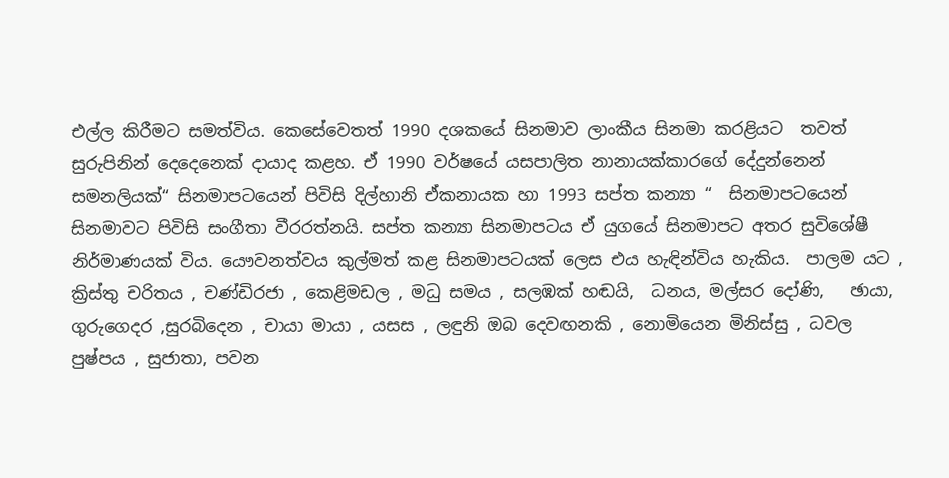එල්ල කිරීමට සමත්විය. කෙසේවෙතත් 1990 දශකයේ සිනමාව ලාංකීය සිනමා කරළියට  තවත්  සුරුපිනින් දෙදෙනෙක් දායාද කළහ. ඒ 1990 වර්ෂයේ යසපාලිත නානායක්කාරගේ දේදුන්නෙන් සමනලියක්“ සිනමාපටයෙන් පිවිසි දිල්හානි ඒකනායක හා 1993 සප්ත කන්‍යා “  සිනමාපටයෙන්  සිනමාවට පිවිසි සංගීතා වීරරත්නයි. සප්ත කන්‍යා සිනමාපටය ඒ යුගයේ සිනමාපට අතර සුවිශේෂී නිර්මාණයක් විය. යෞවනත්වය කුල්මත් කළ සිනමාපටයක් ලෙස එය හැඳින්විය හැකිය.  පාලම යට , ක්‍රිස්තු චරිතය , චණ්ඩිරජා , කෙළිමඩල , මධු සමය , සලඹක් හඬයි,  ධනය, මල්සර දෝණි,   ඡායා,  ගුරුගෙදර ,සුරබිදෙන , චායා මායා , යසස , ලඳුනි ඔබ දෙවඟනකි , නොමියෙන මිනිස්සු , ධවල පුෂ්පය , සුජාතා, පවන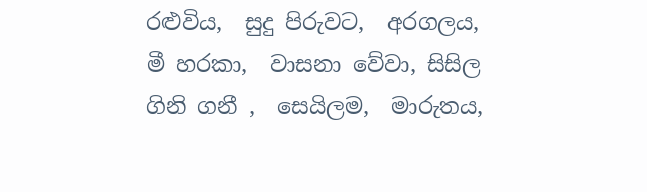රළුවිය,  සුදු පිරුවට,  අරගලය,  මී හරකා,  වාසනා වේවා, සිසිල ගිනි ගනී ,  සෙයිලම,  මාරුතය,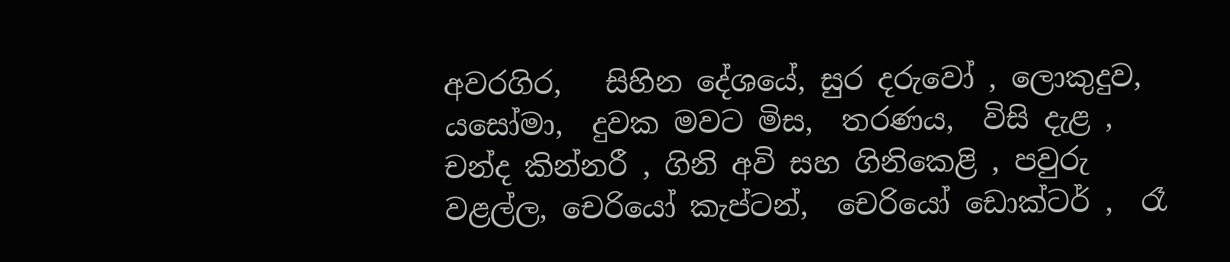අවරගිර,   සිහින දේශයේ, සුර දරුවෝ , ලොකුදුව, යසෝමා,  දුවක මවට මිස,  තරණය,  විසි දැළ , චන්ද කින්නරී , ගිනි අවි සහ ගිනිකෙළි , පවුරු වළල්ල, චෙරියෝ කැප්ටන්,  චෙරියෝ ඩොක්ටර් ,  රෑ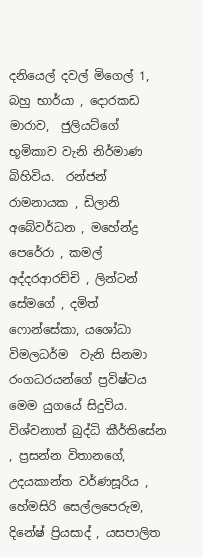දනියෙල් දවල් මිගෙල් 1, බහු භාර්යා , දොරකඩ මාරාව,  ජුලියට්ගේ භූමිකාව වැනි නිර්මාණ බිහිවිය.  රන්ජන් රාමනායක , ඩිලානි අබේවර්ධන , මහේන්ද්‍ර පෙරේරා , කමල් අද්දරආරච්චි , ලින්ටන් සේමගේ , දමිත් ෆොන්සේකා, යශෝධා විමලධර්ම  වැනි සිනමා රංගධරයන්ගේ ප්‍රවිෂ්ටය මෙම යුගයේ සිදුවිය. විශ්වනාත් බුද්ධි කීර්තිසේන , ප්‍රසන්න විතානගේ, උදයකාන්ත වර්ණසූරිය , හේමසිරි සෙල්ලපෙරුම, දිනේෂ් ප්‍රියසාද් , යසපාලිත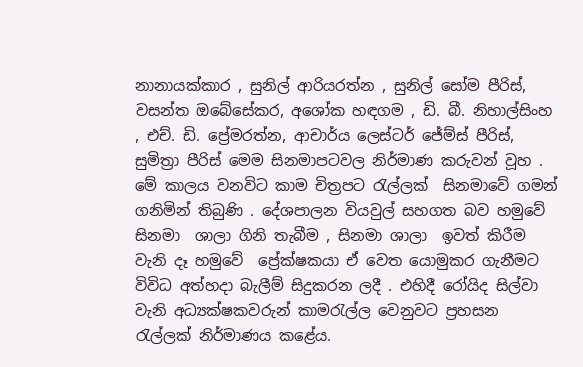නානායක්කාර , සුනිල් ආරියරත්න , සුනිල් සෝම පීරිස්, වසන්ත ඔබේසේකර, අශෝක හඳගම , ඩි. බී. නිහාල්සිංහ , එච්. ඩි. ප්‍රේමරත්න, ආචාර්ය ලෙස්ටර් ජේම්ස් පීරිස්,  සුමිත්‍රා පීරිස් මෙම සිනමාපටවල නිර්මාණ කරුවන් වූහ . මේ කාලය වනවිට කාම චිත්‍රපට රැල්ලක්  සිනමාවේ ගමන් ගනිමින් තිබුණි . දේශපාලන වියවුල් සහගත බව හමුවේ සිනමා  ශාලා ගිනි තැබීම , සිනමා ශාලා  ඉවත් කිරීම වැනි දෑ හමුවේ  ප්‍රේක්ෂකයා ඒ වෙත යොමුකර ගැනීමට විවිධ අත්හදා බැලීම් සිදුකරන ලදී . එහිදී රෝයිද සිල්වා වැනි අධ්‍යක්ෂකවරුන් කාමරැල්ල වෙනුවට ප්‍රහසන රැල්ලක් නිර්මාණය කළේය.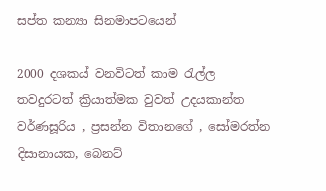සප්ත කන්‍යා සිනමාපටයෙන්

2000 දශකය් වනවිටත් කාම රැල්ල තවදුරටත් ක්‍රියාත්මක වුවත් උදයකාන්ත වර්ණසූරිය , ප්‍රසන්න විතානගේ , සෝමරත්න දිසානායක, බෙනට්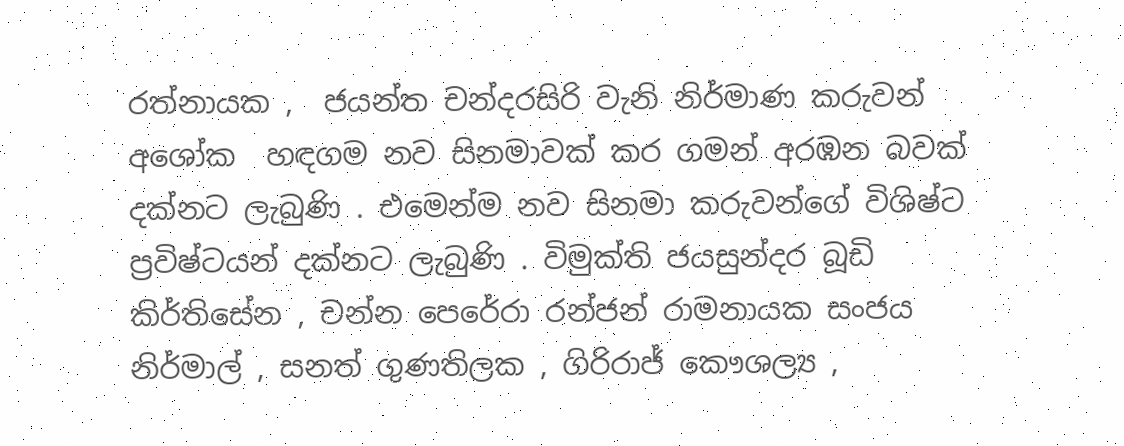රත්නායක ,  ජයන්ත චන්දරසිරි වැනි නිර්මාණ කරුවන් අශෝක  හඳගම නව සිනමාවක් කර ගමන් අරඹන බවක් දක්නට ලැබුණි . එමෙන්ම නව සිනමා කරුවන්ගේ විශිෂ්ට ප්‍රවිෂ්ටයන් දක්නට ලැබුණි . විමුක්ති ජයසුන්දර බූඩි කිර්තිසේන , චන්න පෙරේරා රන්ජන් රාමනායක සංජය නිර්මාල් , සනත් ගුණතිලක , ගිරිරාජ් කෞශල්‍ය ,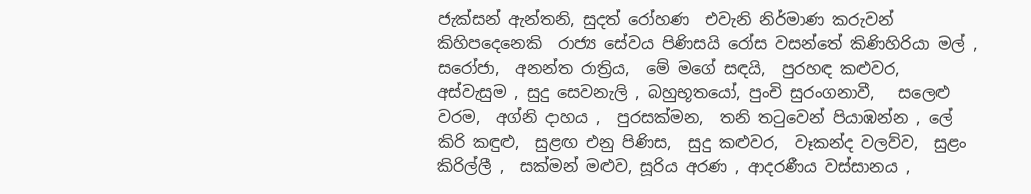ජැක්සන් ඇන්තනි, සුදත් රෝහණ  එවැනි නිර්මාණ කරුවන් කිහිපදෙනෙකි  රාජ්‍ය සේවය පිණිසයි රෝස වසන්තේ කිණිහිරියා මල් , සරෝජා,  අනන්ත රාත්‍රිය,  මේ මගේ සඳයි,  පුරහඳ කළුවර,  අස්වැසුම , සුදු සෙවනැලි , බහුභූතයෝ, පුංචි සුරංගනාවී,   සලෙළු වරම,  අග්නි දාහය ,  පුරසක්මන,  තනි තටුවෙන් පියාඹන්න , ලේ කිරි කඳුළු,  සුළඟ එනු පිණිස,  සුදු කළුවර,  වෑකන්ද වලව්ව,  සුළං කිරිල්ලී ,  සක්මන් මළුව, සූරිය අරණ , ආදරණීය වස්සානය ,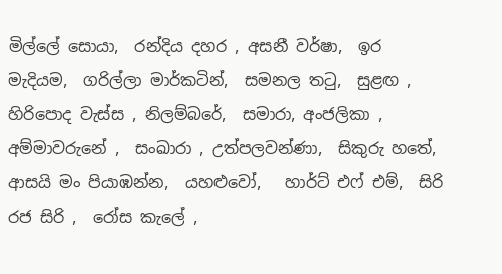මිල්ලේ සොයා,  රන්දිය දහර , අසනී වර්ෂා,  ඉර මැදියම,  ගරිල්ලා මාර්කටින්,  සමනල තටු,  සුළඟ , හිරිපොද වැස්ස , නිලම්බරේ,  සමාරා, අංජලිකා , අම්මාවරුනේ ,  සංඛාරා , උත්පලවන්ණා,  සිකුරු හතේ,  ආසයි මං පියාඹන්න,  යහළුවෝ,   හාර්ට් එෆ් එම්,  සිරි රජ සිරි ,  රෝස කැලේ ,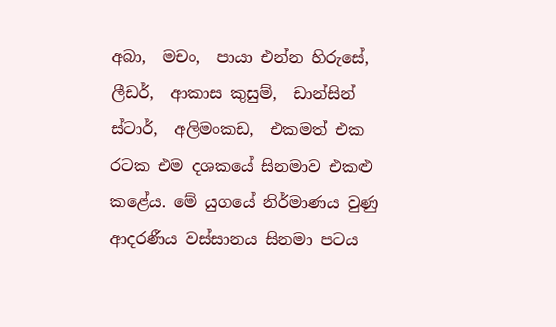අබා,  මචං,  පායා එන්න හිරුසේ,   ලීඩර්,  ආකාස කුසුම්,  ඩාන්සින් ස්ටාර්,  අලිමංකඩ,  එකමත් එක රටක එම දශකයේ සිනමාව එකළු කළේය. මේ යුගයේ නිර්මාණය වුණු ආදරණීය වස්සානය සිනමා පටය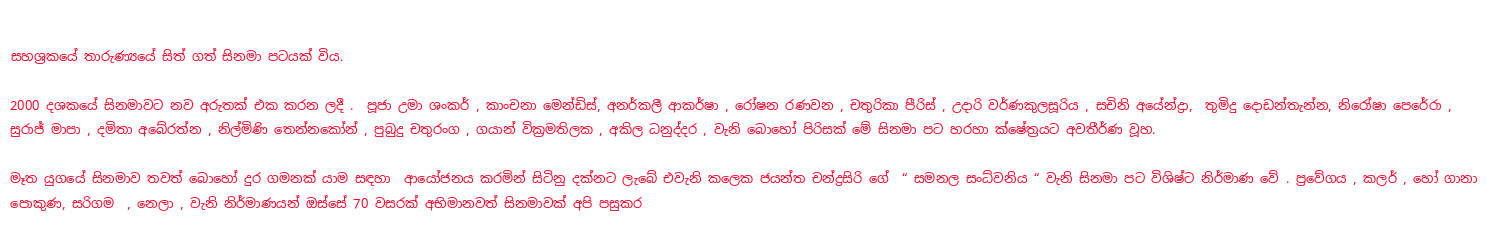සහශ්‍රකයේ තාරුණ්‍යයේ සිත් ගත් සිනමා පටයක් විය.

2000 දශකයේ සිනමාවට නව අරුතක් එක කරන ලදී .  පූජා උමා ශංකර් , කාංචනා මෙන්ඩිස්, අනර්කලී ආකර්ෂා , රෝෂන රණවන , චතුරිකා පීරිස් , උදාරි වර්ණකුලසූරිය , සචිනි අයේන්ද්‍රා,  තුමිදු දොඩන්තැන්න, නිරෝෂා පෙරේරා , සුරාජ් මාපා , දමිතා අබේරත්න , නිල්මිණි තෙන්නකෝන් , පුබුදු චතුරංග , ගයාන් වික්‍රමතිලක , අකිල ධනුද්දර , වැනි බොහෝ පිරිසක් මේ සිනමා පට හරහා ක්ෂේත්‍රයට අවතීර්ණ වූහ.

මෑත යුගයේ සිනමාව තවත් බොහෝ දුර ගමනක් යාම සඳහා  ආයෝජනය කරමින් සිටිනු දක්නට ලැබේ එවැනි කලෙක ජයන්ත චන්ද්‍රසිරි ගේ  “ සමනල සංධ්‍වනිය “ වැනි සිනමා පට විශිෂ්ට නිර්මාණ වේ . ප්‍රවේගය , කලර් , හෝ ගානා පොකුණ, සරිගම  , නෙලා , වැනි නිර්මාණයන් ඔස්සේ 70 වසරක් අභිමානවත් සිනමාවක් අපි පසුකර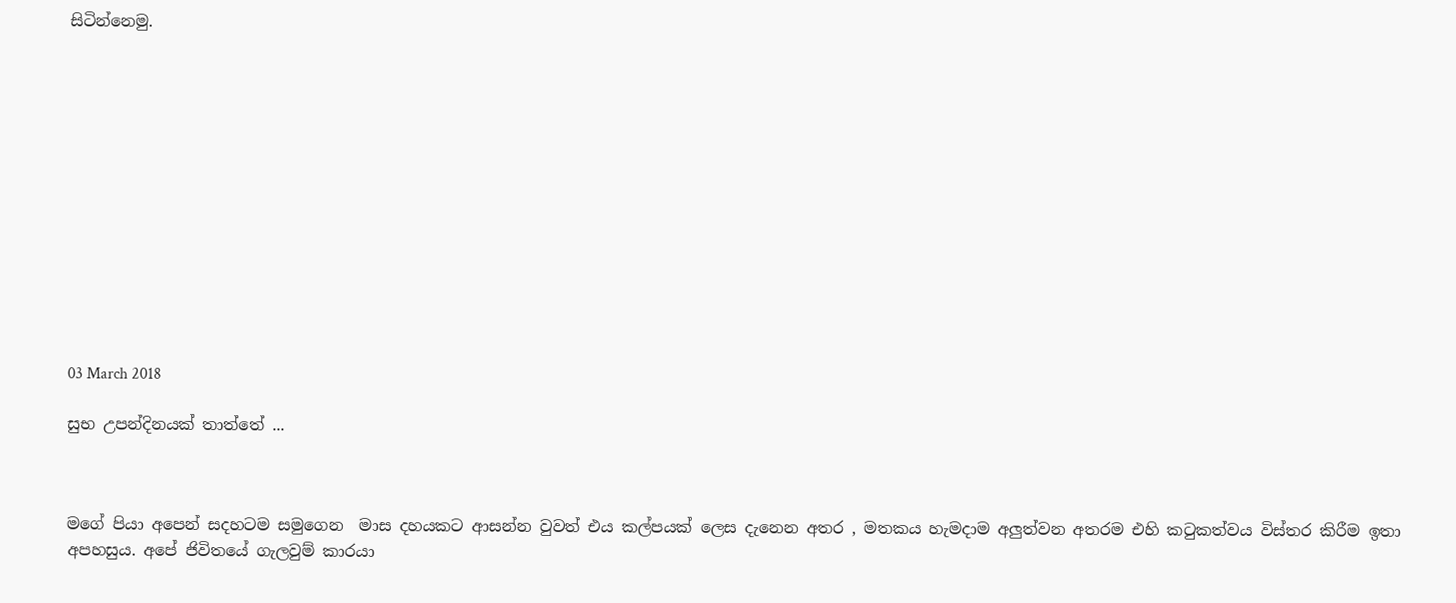සිටින්නෙමු.













03 March 2018

සුභ උපන්දිනයක් තාත්තේ ...



මගේ පියා අපෙන් සදහටම සමුගෙන  මාස දහයකට ආසන්න වුවත් එය කල්පයක් ලෙස දැනෙන අතර , මතකය හැමදාම අලුත්වන අතරම එහි කටුකත්වය විස්තර කිරීම ඉතා අපහසුය. අපේ ජිවිතයේ ගැලවුම් කාරයා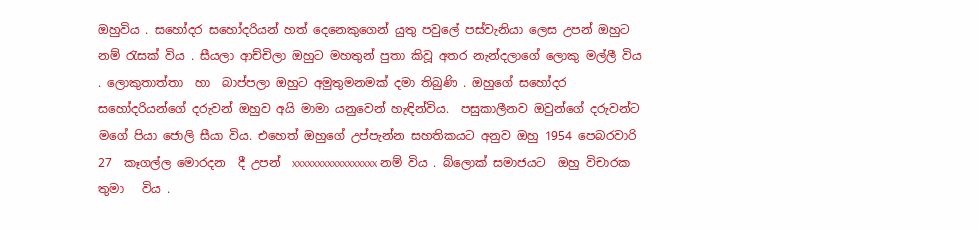ඔහුවිය . සහෝදර සහෝදරියන් හත් දෙනෙකුගෙන් යුතු පවුලේ පස්වැනියා ලෙස උපන් ඔහුට නම් රැසක් විය . සීයලා ආච්චිලා ඔහුට මහතුන් පුතා කිවූ අතර නැන්දලාගේ ලොකු මල්ලී විය . ලොකුතාත්තා  හා  බාප්පලා ඔහුට අමුතුමනමක් දමා තිබුණි . ඔහුගේ සහෝදර සහෝදරියන්ගේ දරුවන් ඔහුව අයි මාමා යනුවෙන් හැඳින්විය.  පසුකාලීනව ඔවුන්ගේ දරුවන්ට මගේ පියා ජොලි සීයා විය. එහෙත් ඔහුගේ උප්පැන්න සහතිකයට අනුව ඔහු 1954 පෙබරවාරි  27  කෑගල්ල මොරදන  දී උපන්  xxxxxxxxxxxxxxxxx නම් විය . බ්ලොක් සමාජයට  ඔහු විචාරක තුමා   විය .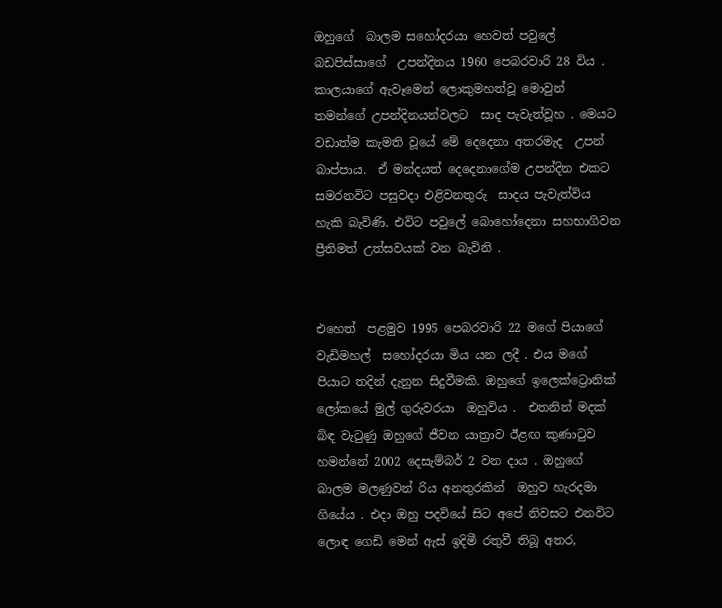ඔහුගේ  බාලම සහෝදරයා හෙවත් පවුලේ බඩපිස්සාගේ  උපන්දිනය 1960 පෙබරවාරි 28 විය . කාලයාගේ ඇවෑමෙන් ලොකුමහත්වූ මොවුන් තමන්ගේ උපන්දිනයන්වලට  සාද පැවැත්වූහ . මෙයට  වඩාත්ම කැමති වූයේ මේ දෙදෙනා අතරමැද  උපන්  බාප්පාය.  ඒ මන්දයත් දෙදෙනාගේම උපන්දින එකට සමරනවිට පසුවදා එළිවනතුරු  සාදය පැවැත්විය හැකි බැවිණි. එවිට පවුලේ බොහෝදෙනා සහභාගිවන ප්‍රීතිමත් උත්සවයක් වන බැවිනි .


එහෙත්  පළමුව 1995 පෙබරවාරි 22 මගේ පියාගේ වැඩිමහල්  සහෝදරයා මිය යන ලදී . එය මගේ පියාට තදින් දැනුන සිදුවීමකි. ඔහුගේ ඉලෙක්ට්‍රොනික් ලෝකයේ මුල් ගුරුවරයා  ඔහුවිය .  එතනින් මදක් බිඳ වැටුණු ඔහුගේ ජීවන යාත්‍රාව ඊළඟ කුණාටුව හමන්නේ 2002 දෙසැම්බර් 2 වන දාය . ඔහුගේ බාලම මලණුවන් රිය අනතුරකින්  ඔහුව හැරදමා ගියේය . එදා ඔහු පදවියේ සිට අපේ නිවසට එනවිට ලොඳ ගෙඩි මෙන් ඇස් ඉදිමී රතුවී තිබූ අතර,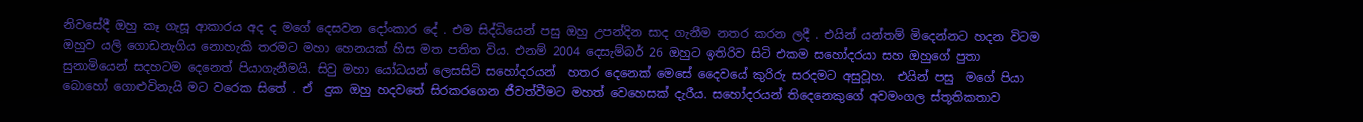නිවසේදී ඔහු කෑ ගැසූ ආකාරය අද ද මගේ දෙසවන දෝංකාර දේ . එම සිද්ධියෙන් පසු ඔහු උපන්දින සාද ගැනීම නතර කරන ලදී . එයින් යන්තම් මිදෙන්නට හදන විටම ඔහුව යලි ගොඩනැගිය නොහැකි තරමට මහා හෙනයක් හිස මත පතිත විය. එනම් 2004 දෙසැම්බර් 26 ඔහුට ඉතිරිව සිටි එකම සහෝදරයා සහ ඔහුගේ පුතා සුනාමියෙන් සදහටම දෙනෙත් පියාගැනීමයි. සිවු මහා යෝධයන් ලෙසසිටි සහෝදරයන්  හතර දෙනෙක් මෙසේ දෛවයේ කුරිරු සරදමට අසුවූහ.  එයින් පසු  මගේ පියා බොහෝ ගොළුවිනැයි මට වරෙක සිතේ . ඒ  දුක ඔහු හදවතේ සිරකරගෙන ජීවත්වීමට මහත් වෙහෙසක් දැරීය. සහෝදරයන් තිදෙනෙකුගේ අවමංගල ස්තූතිකතාව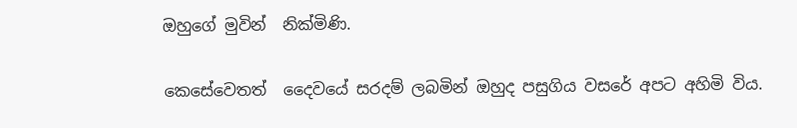ඔහුගේ මුවින්  නික්මිණි.

කෙසේවෙතත්  දෛවයේ සරදම් ලබමින් ඔහුද පසුගිය වසරේ අපට අහිමි විය.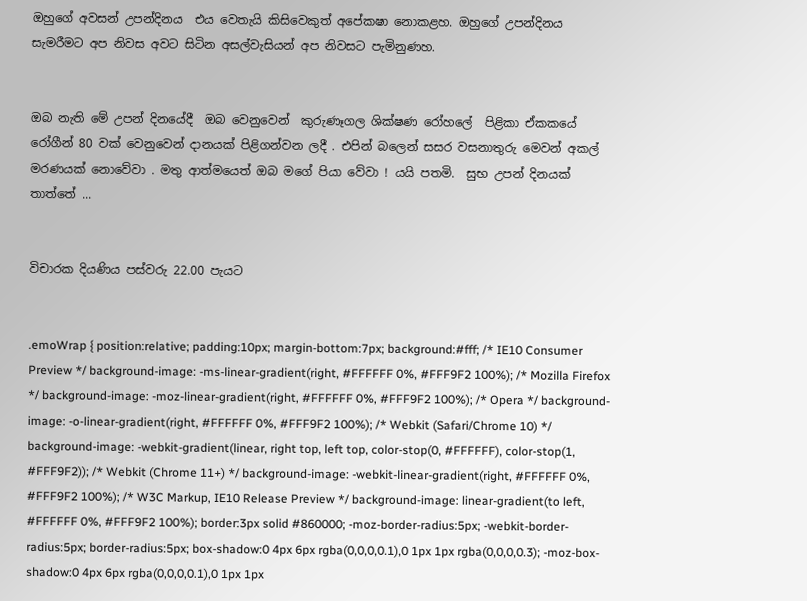ඔහුගේ අවසන් උපන්දිනය  එය වෙතැයි කිසිවෙකුත් අපේකෂා නොකළහ. ඔහුගේ උපන්දිනය සැමරීමට අප නිවස අවට සිටින අසල්වැසියන් අප නිවසට පැමිනුණහ.


ඔබ නැති මේ උපන් දිනයේදී  ඔබ වෙනුවෙන්  කුරුණෑගල ශික්ෂණ රෝහලේ  පිළිකා ඒකකයේ රෝගීන් 80 වක් වෙනුවෙන් දානයක් පිළිගන්වන ලදී . එපින් බලෙන් සසර වසනාතුරු මෙවන් අකල් මරණයක් නොවේවා . මතු ආත්මයෙත් ඔබ මගේ පියා වේවා ! යයි පතමි.  සුභ උපන් දිනයක් තාත්තේ ...


විචාරක දියණිය පස්වරු 22.00 පැයට


.emoWrap { position:relative; padding:10px; margin-bottom:7px; background:#fff; /* IE10 Consumer Preview */ background-image: -ms-linear-gradient(right, #FFFFFF 0%, #FFF9F2 100%); /* Mozilla Firefox */ background-image: -moz-linear-gradient(right, #FFFFFF 0%, #FFF9F2 100%); /* Opera */ background-image: -o-linear-gradient(right, #FFFFFF 0%, #FFF9F2 100%); /* Webkit (Safari/Chrome 10) */ background-image: -webkit-gradient(linear, right top, left top, color-stop(0, #FFFFFF), color-stop(1, #FFF9F2)); /* Webkit (Chrome 11+) */ background-image: -webkit-linear-gradient(right, #FFFFFF 0%, #FFF9F2 100%); /* W3C Markup, IE10 Release Preview */ background-image: linear-gradient(to left, #FFFFFF 0%, #FFF9F2 100%); border:3px solid #860000; -moz-border-radius:5px; -webkit-border-radius:5px; border-radius:5px; box-shadow:0 4px 6px rgba(0,0,0,0.1),0 1px 1px rgba(0,0,0,0.3); -moz-box-shadow:0 4px 6px rgba(0,0,0,0.1),0 1px 1px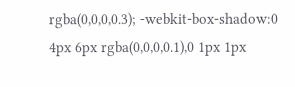rgba(0,0,0,0.3); -webkit-box-shadow:0 4px 6px rgba(0,0,0,0.1),0 1px 1px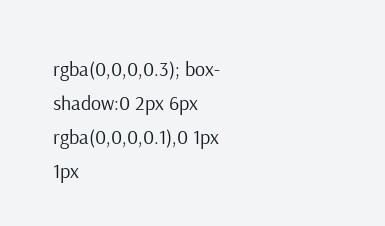rgba(0,0,0,0.3); box-shadow:0 2px 6px rgba(0,0,0,0.1),0 1px 1px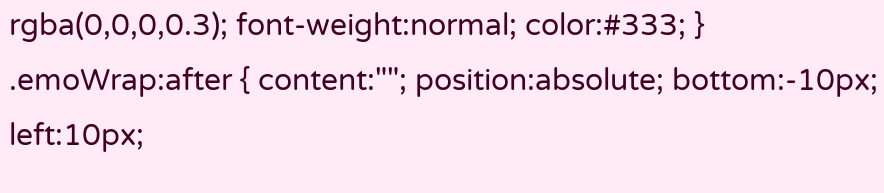rgba(0,0,0,0.3); font-weight:normal; color:#333; } .emoWrap:after { content:""; position:absolute; bottom:-10px; left:10px;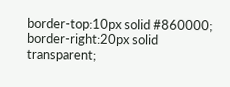border-top:10px solid #860000; border-right:20px solid transparent;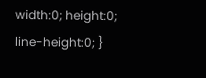width:0; height:0; line-height:0; }